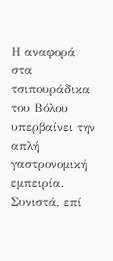Η αναφορά στα τσιπουράδικα του Βόλου υπερβαίνει την απλή γαστρονομική εμπειρία. Συνιστά, επί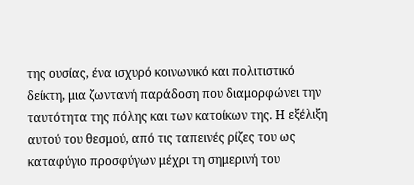της ουσίας, ένα ισχυρό κοινωνικό και πολιτιστικό δείκτη, μια ζωντανή παράδοση που διαμορφώνει την ταυτότητα της πόλης και των κατοίκων της. Η εξέλιξη αυτού του θεσμού, από τις ταπεινές ρίζες του ως καταφύγιο προσφύγων μέχρι τη σημερινή του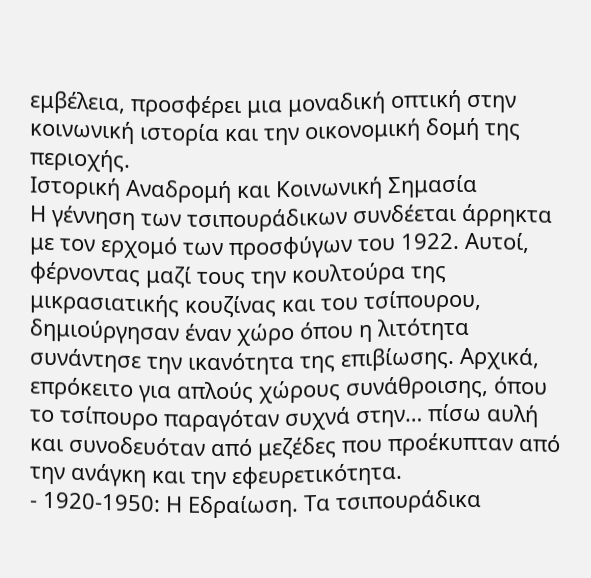εμβέλεια, προσφέρει μια μοναδική οπτική στην κοινωνική ιστορία και την οικονομική δομή της περιοχής.
Ιστορική Αναδρομή και Κοινωνική Σημασία
Η γέννηση των τσιπουράδικων συνδέεται άρρηκτα με τον ερχομό των προσφύγων του 1922. Αυτοί, φέρνοντας μαζί τους την κουλτούρα της μικρασιατικής κουζίνας και του τσίπουρου, δημιούργησαν έναν χώρο όπου η λιτότητα συνάντησε την ικανότητα της επιβίωσης. Αρχικά, επρόκειτο για απλούς χώρους συνάθροισης, όπου το τσίπουρο παραγόταν συχνά στην… πίσω αυλή και συνοδευόταν από μεζέδες που προέκυπταν από την ανάγκη και την εφευρετικότητα.
- 1920-1950: Η Εδραίωση. Τα τσιπουράδικα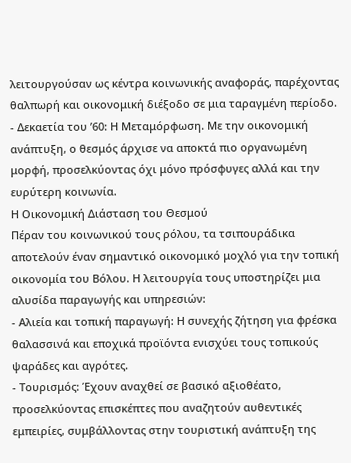λειτουργούσαν ως κέντρα κοινωνικής αναφοράς, παρέχοντας θαλπωρή και οικονομική διέξοδο σε μια ταραγμένη περίοδο.
- Δεκαετία του ’60: Η Μεταμόρφωση. Με την οικονομική ανάπτυξη, ο θεσμός άρχισε να αποκτά πιο οργανωμένη μορφή, προσελκύοντας όχι μόνο πρόσφυγες αλλά και την ευρύτερη κοινωνία.
Η Οικονομική Διάσταση του Θεσμού
Πέραν του κοινωνικού τους ρόλου, τα τσιπουράδικα αποτελούν έναν σημαντικό οικονομικό μοχλό για την τοπική οικονομία του Βόλου. Η λειτουργία τους υποστηρίζει μια αλυσίδα παραγωγής και υπηρεσιών:
- Αλιεία και τοπική παραγωγή: Η συνεχής ζήτηση για φρέσκα θαλασσινά και εποχικά προϊόντα ενισχύει τους τοπικούς ψαράδες και αγρότες.
- Τουρισμός: Έχουν αναχθεί σε βασικό αξιοθέατο, προσελκύοντας επισκέπτες που αναζητούν αυθεντικές εμπειρίες, συμβάλλοντας στην τουριστική ανάπτυξη της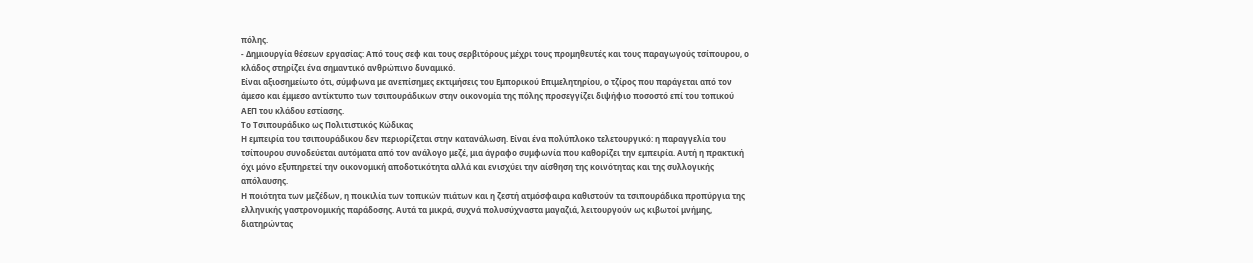πόλης.
- Δημιουργία θέσεων εργασίας: Από τους σεφ και τους σερβιτόρους μέχρι τους προμηθευτές και τους παραγωγούς τσίπουρου, ο κλάδος στηρίζει ένα σημαντικό ανθρώπινο δυναμικό.
Είναι αξιοσημείωτο ότι, σύμφωνα με ανεπίσημες εκτιμήσεις του Εμπορικού Επιμελητηρίου, ο τζίρος που παράγεται από τον άμεσο και έμμεσο αντίκτυπο των τσιπουράδικων στην οικονομία της πόλης προσεγγίζει διψήφιο ποσοστό επί του τοπικού ΑΕΠ του κλάδου εστίασης.
Το Τσιπουράδικο ως Πολιτιστικός Κώδικας
Η εμπειρία του τσιπουράδικου δεν περιορίζεται στην κατανάλωση. Είναι ένα πολύπλοκο τελετουργικό: η παραγγελία του τσίπουρου συνοδεύεται αυτόματα από τον ανάλογο μεζέ, μια άγραφο συμφωνία που καθορίζει την εμπειρία. Αυτή η πρακτική όχι μόνο εξυπηρετεί την οικονομική αποδοτικότητα αλλά και ενισχύει την αίσθηση της κοινότητας και της συλλογικής απόλαυσης.
Η ποιότητα των μεζέδων, η ποικιλία των τοπικών πιάτων και η ζεστή ατμόσφαιρα καθιστούν τα τσιπουράδικα προπύργια της ελληνικής γαστρονομικής παράδοσης. Αυτά τα μικρά, συχνά πολυσύχναστα μαγαζιά, λειτουργούν ως κιβωτοί μνήμης, διατηρώντας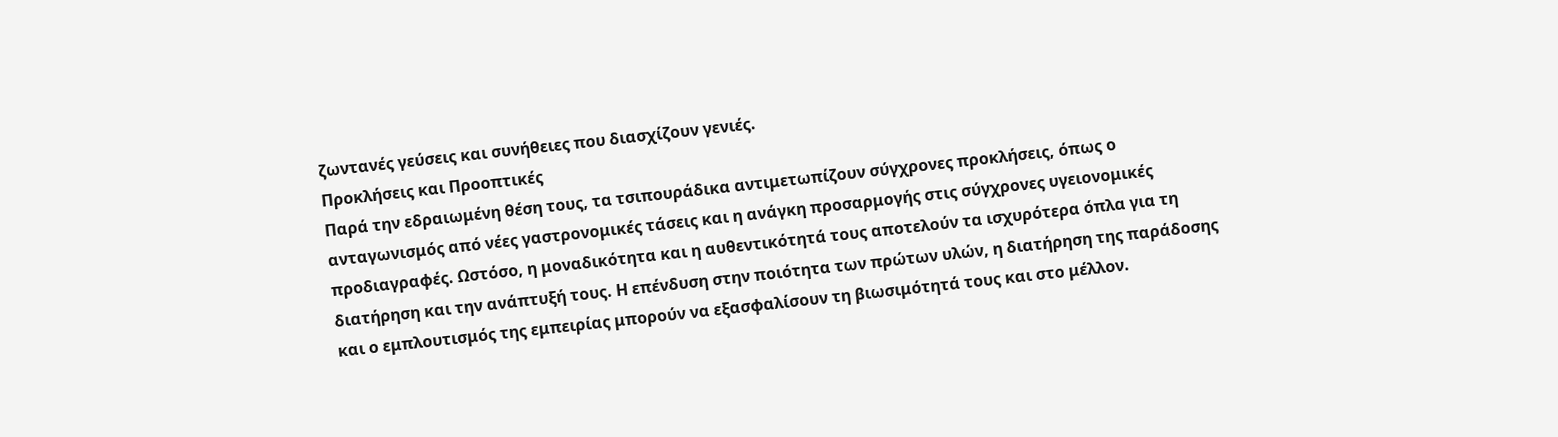ζωντανές γεύσεις και συνήθειες που διασχίζουν γενιές.
Προκλήσεις και Προοπτικές
Παρά την εδραιωμένη θέση τους, τα τσιπουράδικα αντιμετωπίζουν σύγχρονες προκλήσεις, όπως ο ανταγωνισμός από νέες γαστρονομικές τάσεις και η ανάγκη προσαρμογής στις σύγχρονες υγειονομικές προδιαγραφές. Ωστόσο, η μοναδικότητα και η αυθεντικότητά τους αποτελούν τα ισχυρότερα όπλα για τη διατήρηση και την ανάπτυξή τους. Η επένδυση στην ποιότητα των πρώτων υλών, η διατήρηση της παράδοσης και ο εμπλουτισμός της εμπειρίας μπορούν να εξασφαλίσουν τη βιωσιμότητά τους και στο μέλλον.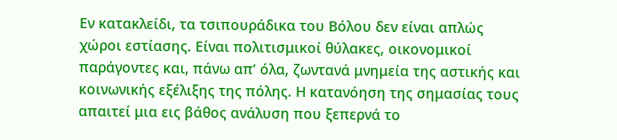Εν κατακλείδι, τα τσιπουράδικα του Βόλου δεν είναι απλώς χώροι εστίασης. Είναι πολιτισμικοί θύλακες, οικονομικοί παράγοντες και, πάνω απ’ όλα, ζωντανά μνημεία της αστικής και κοινωνικής εξέλιξης της πόλης. Η κατανόηση της σημασίας τους απαιτεί μια εις βάθος ανάλυση που ξεπερνά το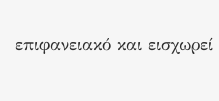επιφανειακό και εισχωρεί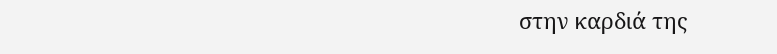στην καρδιά της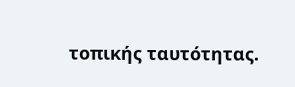τοπικής ταυτότητας.